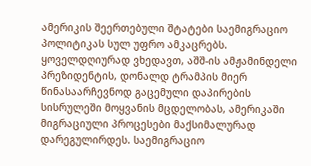ამერიკის შეერთებული შტატები საემიგრაციო პოლიტიკას სულ უფრო ამკაცრებს. ყოველდღიურად ვხედავთ, აშშ-ის ამჟამინდელი პრეზიდენტის, დონალდ ტრამპის მიერ წინასაარჩევნოდ გაცემული დაპირების სისრულეში მოყვანის მცდელობას, ამერიკაში მიგრაციული პროცესები მაქსიმალურად დარეგულირდეს. საემიგრაციო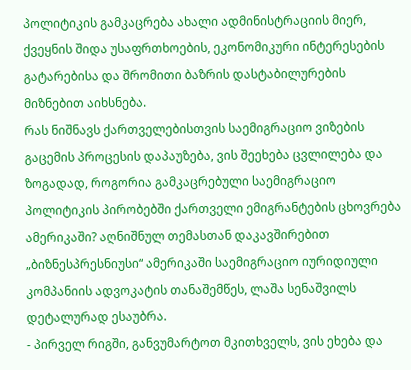პოლიტიკის გამკაცრება ახალი ადმინისტრაციის მიერ, ქვეყნის შიდა უსაფრთხოების, ეკონომიკური ინტერესების გატარებისა და შრომითი ბაზრის დასტაბილურების მიზნებით აიხსნება.
რას ნიშნავს ქართველებისთვის საემიგრაციო ვიზების გაცემის პროცესის დაპაუზება, ვის შეეხება ცვლილება და ზოგადად, როგორია გამკაცრებული საემიგრაციო პოლიტიკის პირობებში ქართველი ემიგრანტების ცხოვრება ამერიკაში? აღნიშნულ თემასთან დაკავშირებით „ბიზნესპრესნიუსი“ ამერიკაში საემიგრაციო იურიდიული კომპანიის ადვოკატის თანაშემწეს, ლაშა სენაშვილს დეტალურად ესაუბრა.
- პირველ რიგში, განვუმარტოთ მკითხველს, ვის ეხება და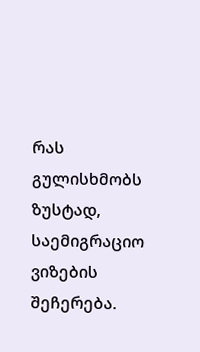რას გულისხმობს ზუსტად, საემიგრაციო ვიზების შეჩერება.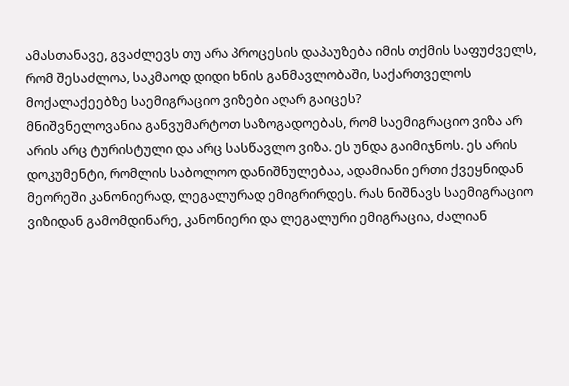ამასთანავე, გვაძლევს თუ არა პროცესის დაპაუზება იმის თქმის საფუძველს, რომ შესაძლოა, საკმაოდ დიდი ხნის განმავლობაში, საქართველოს მოქალაქეებზე საემიგრაციო ვიზები აღარ გაიცეს?
მნიშვნელოვანია განვუმარტოთ საზოგადოებას, რომ საემიგრაციო ვიზა არ არის არც ტურისტული და არც სასწავლო ვიზა. ეს უნდა გაიმიჯნოს. ეს არის დოკუმენტი, რომლის საბოლოო დანიშნულებაა, ადამიანი ერთი ქვეყნიდან მეორეში კანონიერად, ლეგალურად ემიგრირდეს. რას ნიშნავს საემიგრაციო ვიზიდან გამომდინარე, კანონიერი და ლეგალური ემიგრაცია, ძალიან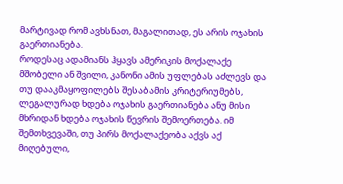მარტივად რომ ავხსნათ, მაგალითად, ეს არის ოჯახის გაერთიანება.
როდესაც ადამიანს ჰყავს ამერიკის მოქალაქე მშობელი ან შვილი, კანონი ამის უფლებას აძლევს და თუ დააკმაყოფილებს შესაბამის კრიტერიუმებს, ლეგალურად ხდება ოჯახის გაერთიანება ანუ მისი მხრიდან ხდება ოჯახის წევრის შემოერთება. იმ შემთხვევაში, თუ პირს მოქალაქეობა აქვს აქ მიღებული,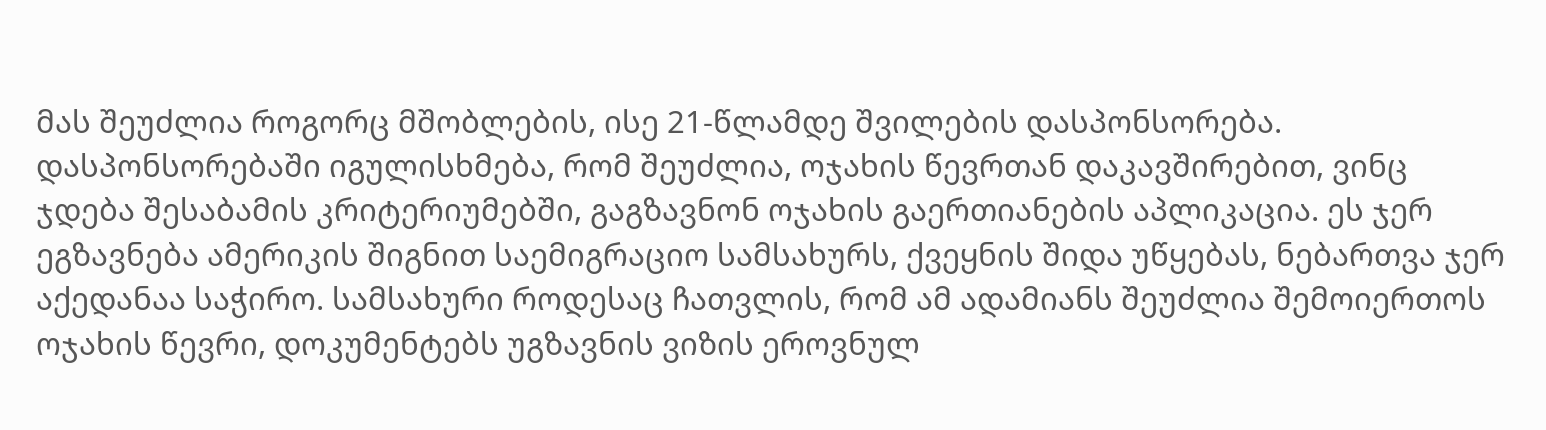მას შეუძლია როგორც მშობლების, ისე 21-წლამდე შვილების დასპონსორება. დასპონსორებაში იგულისხმება, რომ შეუძლია, ოჯახის წევრთან დაკავშირებით, ვინც ჯდება შესაბამის კრიტერიუმებში, გაგზავნონ ოჯახის გაერთიანების აპლიკაცია. ეს ჯერ ეგზავნება ამერიკის შიგნით საემიგრაციო სამსახურს, ქვეყნის შიდა უწყებას, ნებართვა ჯერ აქედანაა საჭირო. სამსახური როდესაც ჩათვლის, რომ ამ ადამიანს შეუძლია შემოიერთოს ოჯახის წევრი, დოკუმენტებს უგზავნის ვიზის ეროვნულ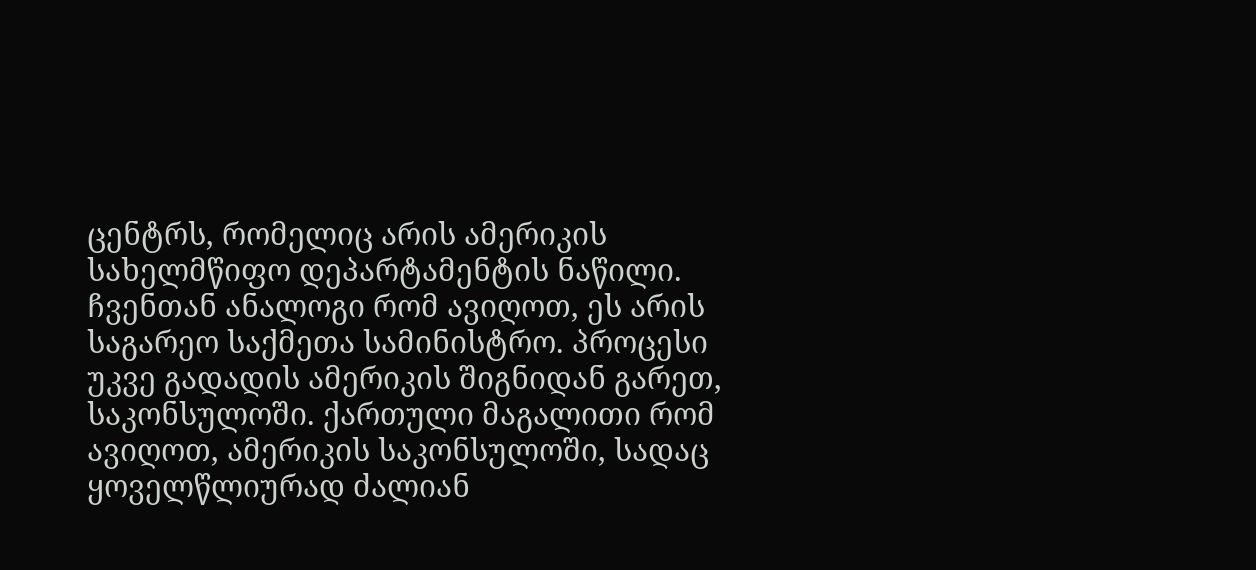ცენტრს, რომელიც არის ამერიკის სახელმწიფო დეპარტამენტის ნაწილი. ჩვენთან ანალოგი რომ ავიღოთ, ეს არის საგარეო საქმეთა სამინისტრო. პროცესი უკვე გადადის ამერიკის შიგნიდან გარეთ, საკონსულოში. ქართული მაგალითი რომ ავიღოთ, ამერიკის საკონსულოში, სადაც ყოველწლიურად ძალიან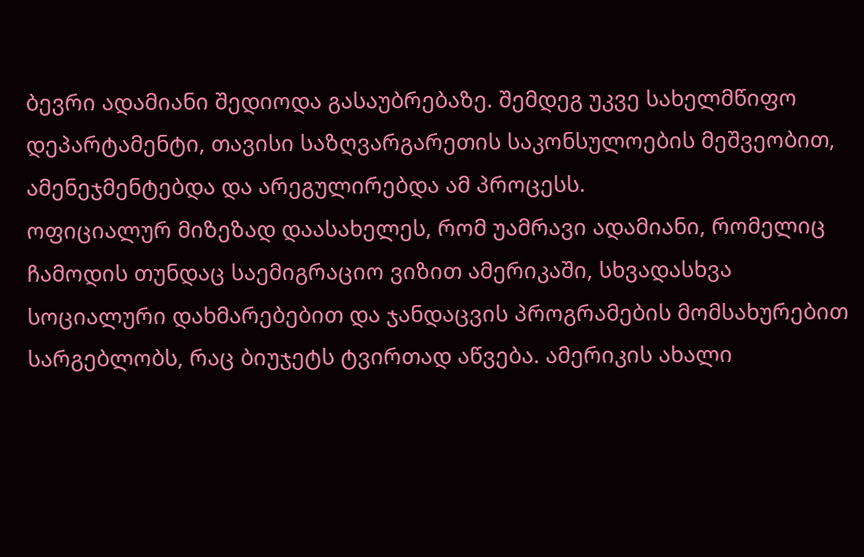ბევრი ადამიანი შედიოდა გასაუბრებაზე. შემდეგ უკვე სახელმწიფო დეპარტამენტი, თავისი საზღვარგარეთის საკონსულოების მეშვეობით, ამენეჯმენტებდა და არეგულირებდა ამ პროცესს.
ოფიციალურ მიზეზად დაასახელეს, რომ უამრავი ადამიანი, რომელიც ჩამოდის თუნდაც საემიგრაციო ვიზით ამერიკაში, სხვადასხვა სოციალური დახმარებებით და ჯანდაცვის პროგრამების მომსახურებით სარგებლობს, რაც ბიუჯეტს ტვირთად აწვება. ამერიკის ახალი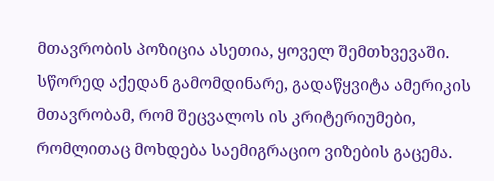მთავრობის პოზიცია ასეთია, ყოველ შემთხვევაში. სწორედ აქედან გამომდინარე, გადაწყვიტა ამერიკის მთავრობამ, რომ შეცვალოს ის კრიტერიუმები, რომლითაც მოხდება საემიგრაციო ვიზების გაცემა.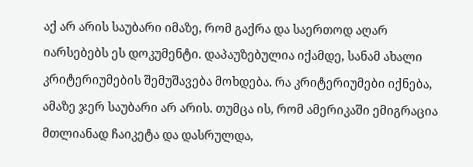აქ არ არის საუბარი იმაზე, რომ გაქრა და საერთოდ აღარ იარსებებს ეს დოკუმენტი. დაპაუზებულია იქამდე, სანამ ახალი კრიტერიუმების შემუშავება მოხდება. რა კრიტერიუმები იქნება, ამაზე ჯერ საუბარი არ არის. თუმცა ის, რომ ამერიკაში ემიგრაცია მთლიანად ჩაიკეტა და დასრულდა,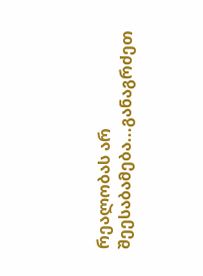რეალობას არ შეესაბამება...განაგრძეთ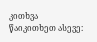კითხვა
წაიკითხეთ ასევე: